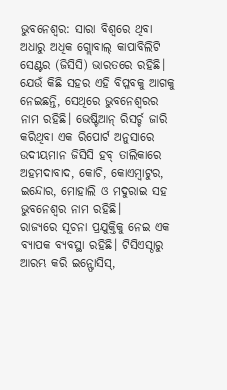ଭୁବନେଶ୍ବର: ସାରା ବିଶ୍ବରେ ଥିବା ଅଧାରୁ ଅଧିକ ଗ୍ଲୋବାଲ୍ କାପାବିଲିଟି ସେଣ୍ଟର (ଜିସିସି) ଭାରତରେ ରହିଛି। ଯେଉଁ କିଛି ସହର ଏହି ବିପ୍ଳବକୁ ଆଗକୁ ନେଇଛନ୍ତି, ସେଥିରେ ଭୁବନେଶ୍ବରର ନାମ ରହିଛି। ଭେଷ୍ଟିଆନ୍ ରିସର୍ଚ୍ଚ ଜାରି କରିଥିବା ଏକ ରିପୋର୍ଟ ଅନୁସାରେ ଉଦୀୟମାନ ଜିସିସି ହବ୍ ତାଲିକାରେ ଅହମଦାବାଦ, କୋଚି, କୋଏମ୍ବାଟୁର, ଇନ୍ଦୋର, ମୋହାଲି ଓ ମଦୁରାଇ ସହ ଭୁବନେଶ୍ବର ନାମ ରହିଛି।
ରାଜ୍ୟରେ ସୂଚନା ପ୍ରଯୁକ୍ତିକୁ ନେଇ ଏକ ବ୍ୟାପକ ବ୍ୟବସ୍ଥା ରହିଛି। ଟିସିଏସ୍ଠାରୁ ଆରମ୍ଭ କରି ଇନ୍ଫୋସିସ୍,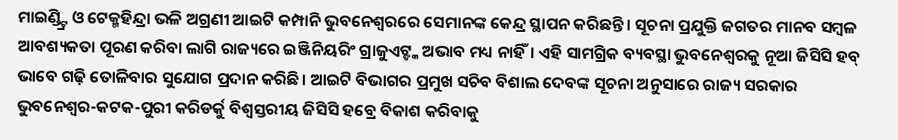ମାଇଣ୍ଡ୍ଟ୍ରି ଓ ଟେକ୍ମହିନ୍ଦ୍ରା ଭଳି ଅଗ୍ରଣୀ ଆଇଟି କମ୍ପାନି ଭୁବନେଶ୍ବରରେ ସେମାନଙ୍କ କେନ୍ଦ୍ର ସ୍ଥାପନ କରିଛନ୍ତି। ସୂଚନା ପ୍ରଯୁକ୍ତି ଜଗତର ମାନବ ସମ୍ବଳ ଆବଶ୍ୟକତା ପୂରଣ କରିବା ଲାଗି ରାଜ୍ୟରେ ଇଞ୍ଜିନିୟରିଂ ଗ୍ରାଜୁଏଟ୍ଙ୍କ ଅଭାବ ମଧ୍ୟ ନାହିଁ। ଏହି ସାମଗ୍ରିକ ବ୍ୟବସ୍ଥା ଭୁବନେଶ୍ବରକୁ ନୂଆ ଜିସିସି ହବ୍ ଭାବେ ଗଢ଼ି ତୋଳିବାର ସୁଯୋଗ ପ୍ରଦାନ କରିଛି। ଆଇଟି ବିଭାଗର ପ୍ରମୁଖ ସଚିବ ବିଶାଲ ଦେବଙ୍କ ସୂଚନା ଅନୁସାରେ ରାଜ୍ୟ ସରକାର ଭୁବନେଶ୍ବର-କଟକ-ପୁରୀ କରିଡର୍କୁ ବିଶ୍ବସ୍ତରୀୟ ଜିସିସି ହବ୍ରେ ବିକାଶ କରିବାକୁ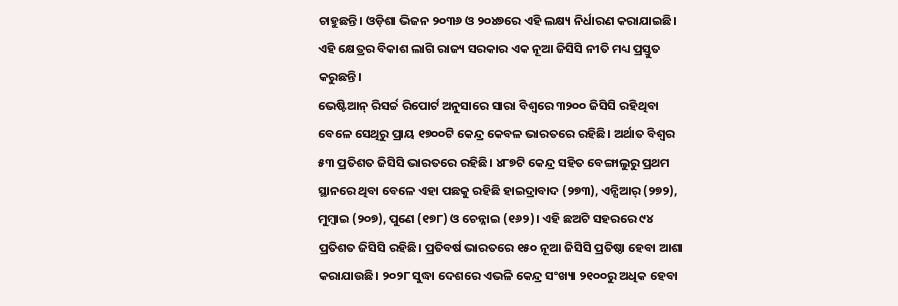ଚାହୁଛନ୍ତି। ଓଡ଼ିଶା ଭିଜନ ୨୦୩୬ ଓ ୨୦୪୭ରେ ଏହି ଲକ୍ଷ୍ୟ ନିର୍ଧାରଣ କରାଯାଇଛି। ଏହି କ୍ଷେତ୍ରର ବିକାଶ ଲାଗି ରାଜ୍ୟ ସରକାର ଏକ ନୂଆ ଜିସିସି ନୀତି ମଧ୍ୟ ପ୍ରସ୍ତୁତ କରୁଛନ୍ତି।
ଭେଷ୍ଟିଆନ୍ ରିସର୍ଚ୍ଚ ରିପୋର୍ଟ ଅନୁସାରେ ସାରା ବିଶ୍ବରେ ୩୨୦୦ ଜିସିସି ରହିଥିବା ବେଳେ ସେଥିରୁ ପ୍ରାୟ ୧୭୦୦ଟି କେନ୍ଦ୍ର କେବଳ ଭାରତରେ ରହିଛି। ଅର୍ଥାତ ବିଶ୍ବର ୫୩ ପ୍ରତିଶତ ଜିସିସି ଭାରତରେ ରହିଛି। ୪୮୭ଟି କେନ୍ଦ୍ର ସହିତ ବେଙ୍ଗାଲୁରୁ ପ୍ରଥମ ସ୍ଥାନରେ ଥିବା ବେଳେ ଏହା ପଛକୁ ରହିଛି ହାଇଦ୍ରାବାଦ (୨୭୩), ଏନ୍ସିଆର୍ (୨୭୨), ମୁମ୍ବାଇ (୨୦୭), ପୁଣେ (୧୭୮) ଓ ଚେନ୍ନାଇ (୧୬୨)। ଏହି ଛଅଟି ସହରରେ ୯୪ ପ୍ରତିଶତ ଜିସିସି ରହିଛି। ପ୍ରତିବର୍ଷ ଭାରତରେ ୧୫୦ ନୂଆ ଜିସିସି ପ୍ରତିଷ୍ଠା ହେବା ଆଶା କରାଯାଉଛି। ୨୦୨୮ ସୁଦ୍ଧା ଦେଶରେ ଏଭଳି କେନ୍ଦ୍ର ସଂଖ୍ୟା ୨୧୦୦ରୁ ଅଧିକ ହେବା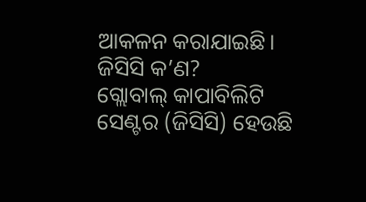ଆକଳନ କରାଯାଇଛି।
ଜିସିସି କ’ଣ?
ଗ୍ଲୋବାଲ୍ କାପାବିଲିଟି ସେଣ୍ଟର (ଜିସିସି) ହେଉଛି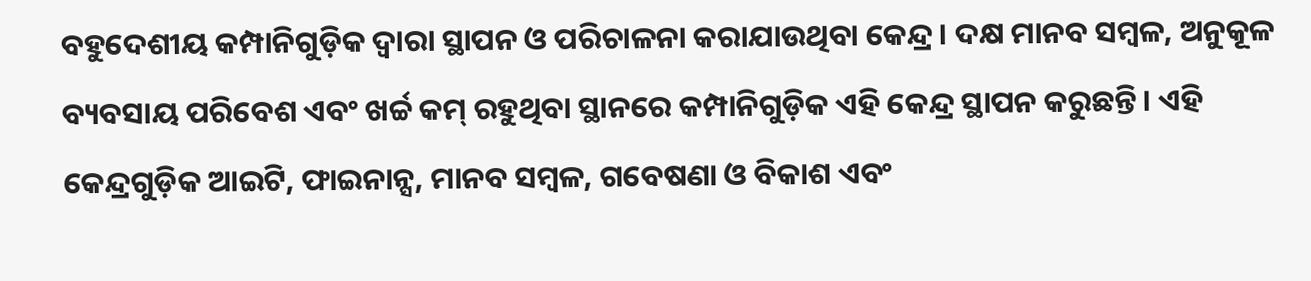ବହୁଦେଶୀୟ କମ୍ପାନିଗୁଡ଼ିକ ଦ୍ବାରା ସ୍ଥାପନ ଓ ପରିଚାଳନା କରାଯାଉଥିବା କେନ୍ଦ୍ର। ଦକ୍ଷ ମାନବ ସମ୍ବଳ, ଅନୁକୂଳ ବ୍ୟବସାୟ ପରିବେଶ ଏବଂ ଖର୍ଚ୍ଚ କମ୍ ରହୁଥିବା ସ୍ଥାନରେ କମ୍ପାନିଗୁଡ଼ିକ ଏହି କେନ୍ଦ୍ର ସ୍ଥାପନ କରୁଛନ୍ତି। ଏହି କେନ୍ଦ୍ରଗୁଡ଼ିକ ଆଇଟି, ଫାଇନାନ୍ସ, ମାନବ ସମ୍ବଳ, ଗବେଷଣା ଓ ବିକାଶ ଏବଂ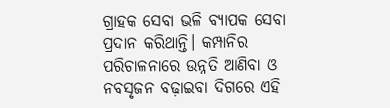ଗ୍ରାହକ ସେବା ଭଳି ବ୍ୟାପକ ସେବା ପ୍ରଦାନ କରିଥାନ୍ତି। କମ୍ପାନିର ପରିଚାଳନାରେ ଉନ୍ନତି ଆଣିବା ଓ ନବସୃଜନ ବଢ଼ାଇବା ଦିଗରେ ଏହି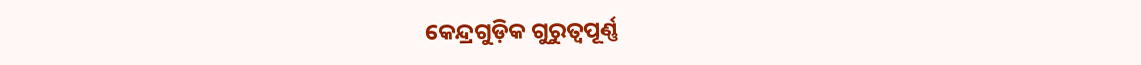କେନ୍ଦ୍ରଗୁଡ଼ିକ ଗୁରୁତ୍ବପୂର୍ଣ୍ଣ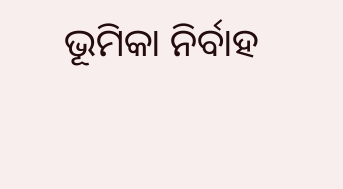ଭୂମିକା ନିର୍ବାହ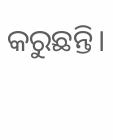କରୁଛନ୍ତି।